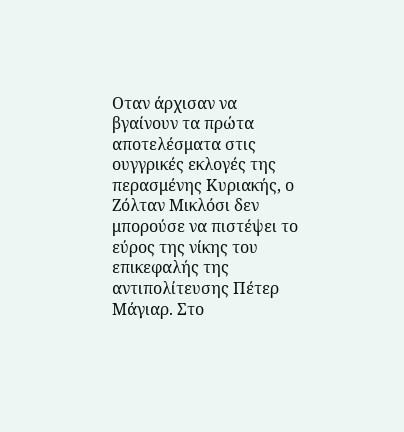Οταν άρχισαν να βγαίνουν τα πρώτα αποτελέσματα στις ουγγρικές εκλογές της περασμένης Κυριακής, ο Ζόλταν Μικλόσι δεν μπορούσε να πιστέψει το εύρος της νίκης του επικεφαλής της αντιπολίτευσης Πέτερ Μάγιαρ. Στο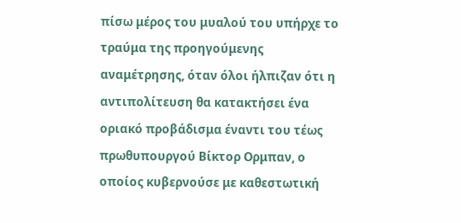πίσω μέρος του μυαλού του υπήρχε το τραύμα της προηγούμενης αναμέτρησης, όταν όλοι ήλπιζαν ότι η αντιπολίτευση θα κατακτήσει ένα οριακό προβάδισμα έναντι του τέως πρωθυπουργού Βίκτορ Ορμπαν, ο οποίος κυβερνούσε με καθεστωτική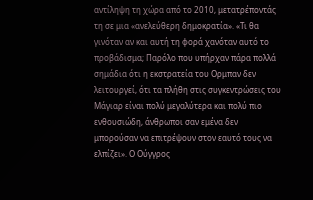αντίληψη τη χώρα από το 2010, μετατρέποντάς τη σε μια «ανελεύθερη δημοκρατία». «Τι θα γινόταν αν και αυτή τη φορά χανόταν αυτό το προβάδισμα; Παρόλο που υπήρχαν πάρα πολλά σημάδια ότι η εκστρατεία του Ορμπαν δεν λειτουργεί, ότι τα πλήθη στις συγκεντρώσεις του Μάγιαρ είναι πολύ μεγαλύτερα και πολύ πιο ενθουσιώδη, άνθρωποι σαν εμένα δεν μπορούσαν να επιτρέψουν στον εαυτό τους να ελπίζει». Ο Ούγγρος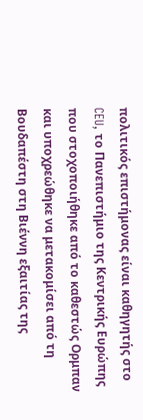πολιτικός επιστήμονας είναι καθηγητής στο CEU, το Πανεπιστήμιο της Κεντρικής Ευρώπης που στοχοποιήθηκε από το καθεστώς Ορμπαν και υποχρεώθηκε να μετακομίσει από τη Βουδαπέστη στη Βιέννη εξαιτίας της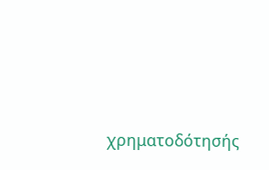χρηματοδότησής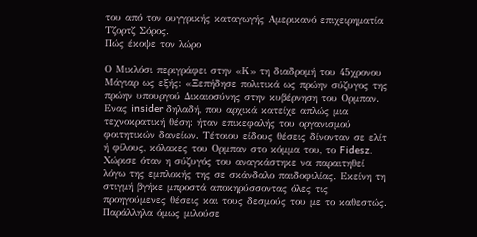του από τον ουγγρικής καταγωγής Αμερικανό επιχειρηματία Τζορτζ Σόρος.
Πώς έκοψε τον λώρο

Ο Μικλόσι περιγράφει στην «Κ» τη διαδρομή του 45χρονου Μάγιαρ ως εξής: «Ξεπήδησε πολιτικά ως πρώην σύζυγος της πρώην υπουργού Δικαιοσύνης στην κυβέρνηση του Ορμπαν. Ενας insider δηλαδή, που αρχικά κατείχε απλώς μια τεχνοκρατική θέση: ήταν επικεφαλής του οργανισμού φοιτητικών δανείων. Τέτοιου είδους θέσεις δίνονταν σε ελίτ ή φίλους, κόλακες του Ορμπαν στο κόμμα του, το Fidesz. Χώρισε όταν η σύζυγός του αναγκάστηκε να παραιτηθεί λόγω της εμπλοκής της σε σκάνδαλο παιδοφιλίας. Εκείνη τη στιγμή βγήκε μπροστά αποκηρύσσοντας όλες τις προηγούμενες θέσεις και τους δεσμούς του με το καθεστώς. Παράλληλα όμως μιλούσε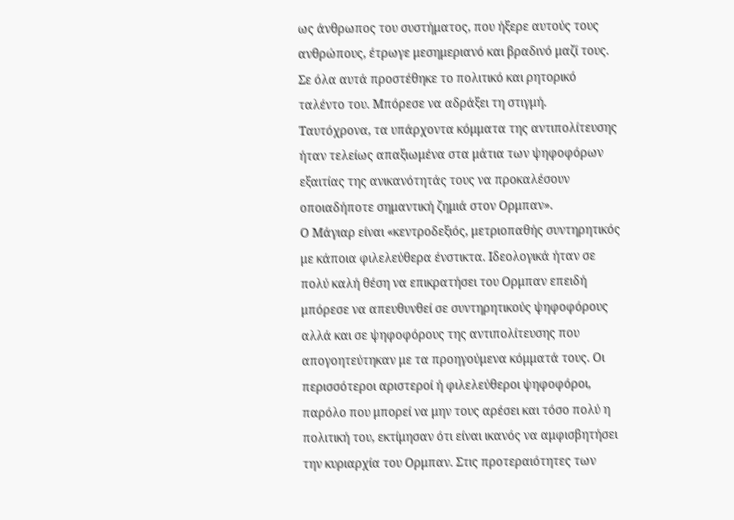ως άνθρωπος του συστήματος, που ήξερε αυτούς τους ανθρώπους, έτρωγε μεσημεριανό και βραδινό μαζί τους. Σε όλα αυτά προστέθηκε το πολιτικό και ρητορικό ταλέντο του. Μπόρεσε να αδράξει τη στιγμή. Ταυτόχρονα, τα υπάρχοντα κόμματα της αντιπολίτευσης ήταν τελείως απαξιωμένα στα μάτια των ψηφοφόρων εξαιτίας της ανικανότητάς τους να προκαλέσουν οποιαδήποτε σημαντική ζημιά στον Ορμπαν».
Ο Μάγιαρ είναι «κεντροδεξιός, μετριοπαθής συντηρητικός με κάποια φιλελεύθερα ένστικτα. Ιδεολογικά ήταν σε πολύ καλή θέση να επικρατήσει του Ορμπαν επειδή μπόρεσε να απευθυνθεί σε συντηρητικούς ψηφοφόρους αλλά και σε ψηφοφόρους της αντιπολίτευσης που απογοητεύτηκαν με τα προηγούμενα κόμματά τους. Οι περισσότεροι αριστεροί ή φιλελεύθεροι ψηφοφόροι, παρόλο που μπορεί να μην τους αρέσει και τόσο πολύ η πολιτική του, εκτίμησαν ότι είναι ικανός να αμφισβητήσει την κυριαρχία του Ορμπαν. Στις προτεραιότητες των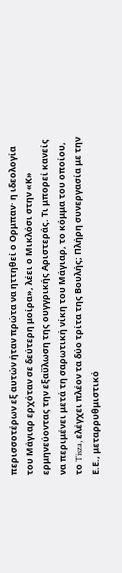περισσοτέρων εξ αυτών ήταν πρώτα να ηττηθεί ο Ορμπαν· η ιδεολογία του Μάγιαρ ερχόταν σε δεύτερη μοίρα», λέει ο Μικλόσι στην «Κ» ερμηνεύοντας την εξαΰλωση της ουγγρικής Αριστεράς. Τι μπορεί κανείς να περιμένει μετά τη σαρωτική νίκη του Μάγιαρ, το κόμμα του οποίου, το Tisza, ελέγχει πλέον τα δύο τρίτα της Βουλής; Πλήρη συνεργασία με την Ε.Ε., μεταρρυθμιστικό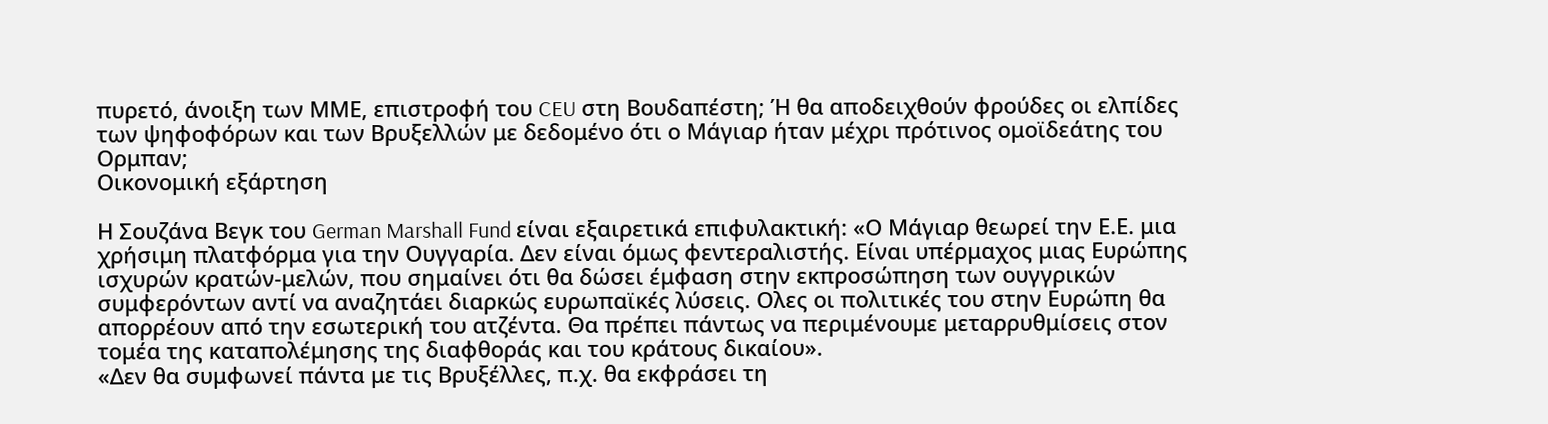πυρετό, άνοιξη των ΜΜΕ, επιστροφή του CEU στη Βουδαπέστη; Ή θα αποδειχθούν φρούδες οι ελπίδες των ψηφοφόρων και των Βρυξελλών με δεδομένο ότι ο Μάγιαρ ήταν μέχρι πρότινος ομοϊδεάτης του Ορμπαν;
Οικονομική εξάρτηση

Η Σουζάνα Βεγκ του German Marshall Fund είναι εξαιρετικά επιφυλακτική: «Ο Μάγιαρ θεωρεί την Ε.Ε. μια χρήσιμη πλατφόρμα για την Ουγγαρία. Δεν είναι όμως φεντεραλιστής. Είναι υπέρμαχος μιας Ευρώπης ισχυρών κρατών-μελών, που σημαίνει ότι θα δώσει έμφαση στην εκπροσώπηση των ουγγρικών συμφερόντων αντί να αναζητάει διαρκώς ευρωπαϊκές λύσεις. Ολες οι πολιτικές του στην Ευρώπη θα απορρέουν από την εσωτερική του ατζέντα. Θα πρέπει πάντως να περιμένουμε μεταρρυθμίσεις στον τομέα της καταπολέμησης της διαφθοράς και του κράτους δικαίου».
«Δεν θα συμφωνεί πάντα με τις Βρυξέλλες, π.χ. θα εκφράσει τη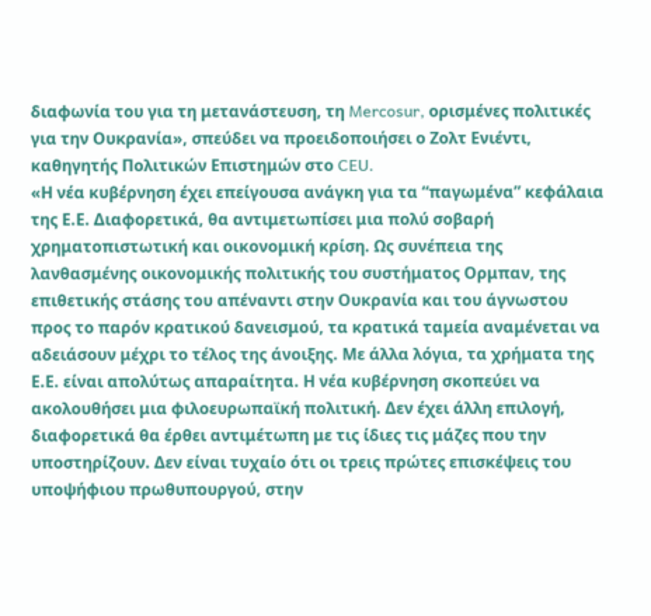διαφωνία του για τη μετανάστευση, τη Mercosur, ορισμένες πολιτικές για την Ουκρανία», σπεύδει να προειδοποιήσει ο Ζολτ Ενιέντι, καθηγητής Πολιτικών Επιστημών στο CEU.
«Η νέα κυβέρνηση έχει επείγουσα ανάγκη για τα “παγωμένα” κεφάλαια της Ε.Ε. Διαφορετικά, θα αντιμετωπίσει μια πολύ σοβαρή χρηματοπιστωτική και οικονομική κρίση. Ως συνέπεια της λανθασμένης οικονομικής πολιτικής του συστήματος Ορμπαν, της επιθετικής στάσης του απέναντι στην Ουκρανία και του άγνωστου προς το παρόν κρατικού δανεισμού, τα κρατικά ταμεία αναμένεται να αδειάσουν μέχρι το τέλος της άνοιξης. Με άλλα λόγια, τα χρήματα της Ε.Ε. είναι απολύτως απαραίτητα. Η νέα κυβέρνηση σκοπεύει να ακολουθήσει μια φιλοευρωπαϊκή πολιτική. Δεν έχει άλλη επιλογή, διαφορετικά θα έρθει αντιμέτωπη με τις ίδιες τις μάζες που την υποστηρίζουν. Δεν είναι τυχαίο ότι οι τρεις πρώτες επισκέψεις του υποψήφιου πρωθυπουργού, στην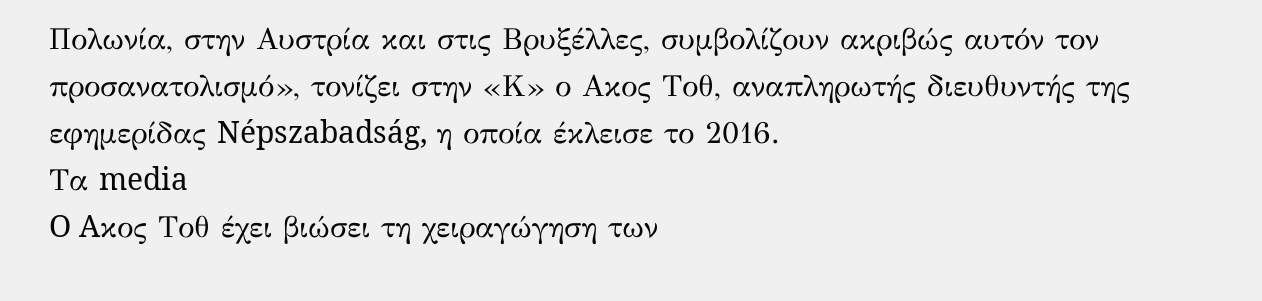Πολωνία, στην Αυστρία και στις Βρυξέλλες, συμβολίζουν ακριβώς αυτόν τον προσανατολισμό», τονίζει στην «Κ» ο Aκος Τοθ, αναπληρωτής διευθυντής της εφημερίδας Népszabadság, η οποία έκλεισε το 2016.
Τα media
O Aκος Τοθ έχει βιώσει τη χειραγώγηση των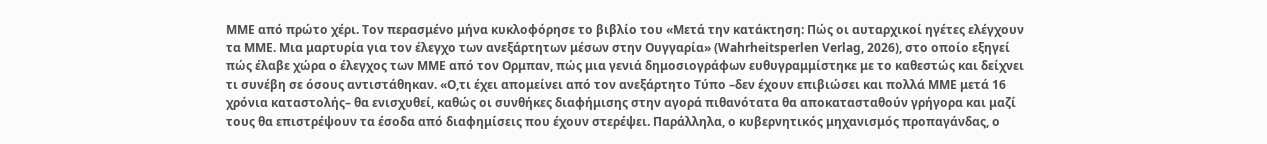ΜΜΕ από πρώτο χέρι. Τον περασμένο μήνα κυκλοφόρησε το βιβλίο του «Μετά την κατάκτηση: Πώς οι αυταρχικοί ηγέτες ελέγχουν τα ΜΜΕ. Μια μαρτυρία για τον έλεγχο των ανεξάρτητων μέσων στην Ουγγαρία» (Wahrheitsperlen Verlag, 2026), στο οποίο εξηγεί πώς έλαβε χώρα ο έλεγχος των ΜΜΕ από τον Ορμπαν, πώς μια γενιά δημοσιογράφων ευθυγραμμίστηκε με το καθεστώς και δείχνει τι συνέβη σε όσους αντιστάθηκαν. «Ο,τι έχει απομείνει από τον ανεξάρτητο Τύπο –δεν έχουν επιβιώσει και πολλά ΜΜΕ μετά 16 χρόνια καταστολής– θα ενισχυθεί, καθώς οι συνθήκες διαφήμισης στην αγορά πιθανότατα θα αποκατασταθούν γρήγορα και μαζί τους θα επιστρέψουν τα έσοδα από διαφημίσεις που έχουν στερέψει. Παράλληλα, ο κυβερνητικός μηχανισμός προπαγάνδας, ο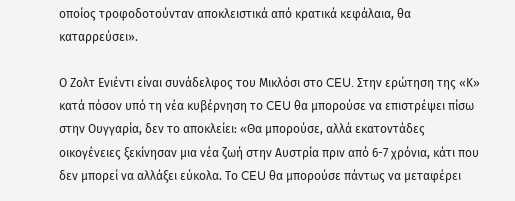οποίος τροφοδοτούνταν αποκλειστικά από κρατικά κεφάλαια, θα καταρρεύσει».

Ο Ζολτ Ενιέντι είναι συνάδελφος του Μικλόσι στο CEU. Στην ερώτηση της «Κ» κατά πόσον υπό τη νέα κυβέρνηση το CEU θα μπορούσε να επιστρέψει πίσω στην Ουγγαρία, δεν το αποκλείει: «Θα μπορούσε, αλλά εκατοντάδες οικογένειες ξεκίνησαν μια νέα ζωή στην Αυστρία πριν από 6-7 χρόνια, κάτι που δεν μπορεί να αλλάξει εύκολα. Το CEU θα μπορούσε πάντως να μεταφέρει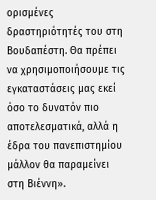ορισμένες δραστηριότητές του στη Βουδαπέστη. Θα πρέπει να χρησιμοποιήσουμε τις εγκαταστάσεις μας εκεί όσο το δυνατόν πιο αποτελεσματικά, αλλά η έδρα του πανεπιστημίου μάλλον θα παραμείνει στη Βιέννη».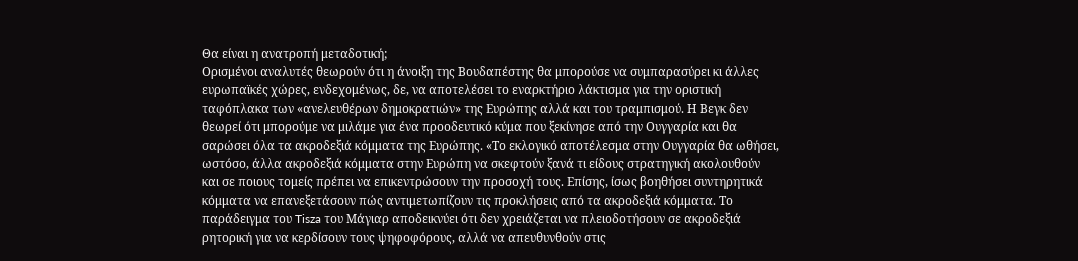Θα είναι η ανατροπή μεταδοτική;
Ορισμένοι αναλυτές θεωρούν ότι η άνοιξη της Βουδαπέστης θα μπορούσε να συμπαρασύρει κι άλλες ευρωπαϊκές χώρες, ενδεχομένως, δε, να αποτελέσει το εναρκτήριο λάκτισμα για την οριστική ταφόπλακα των «ανελευθέρων δημοκρατιών» της Ευρώπης αλλά και του τραμπισμού. Η Βεγκ δεν θεωρεί ότι μπορούμε να μιλάμε για ένα προοδευτικό κύμα που ξεκίνησε από την Ουγγαρία και θα σαρώσει όλα τα ακροδεξιά κόμματα της Ευρώπης. «Το εκλογικό αποτέλεσμα στην Ουγγαρία θα ωθήσει, ωστόσο, άλλα ακροδεξιά κόμματα στην Ευρώπη να σκεφτούν ξανά τι είδους στρατηγική ακολουθούν και σε ποιους τομείς πρέπει να επικεντρώσουν την προσοχή τους. Επίσης, ίσως βοηθήσει συντηρητικά κόμματα να επανεξετάσουν πώς αντιμετωπίζουν τις προκλήσεις από τα ακροδεξιά κόμματα. Το παράδειγμα του Tisza του Μάγιαρ αποδεικνύει ότι δεν χρειάζεται να πλειοδοτήσουν σε ακροδεξιά ρητορική για να κερδίσουν τους ψηφοφόρους, αλλά να απευθυνθούν στις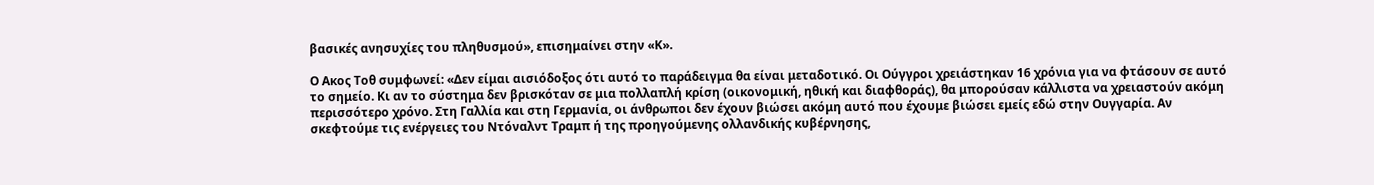βασικές ανησυχίες του πληθυσμού», επισημαίνει στην «Κ».

Ο Ακος Τοθ συμφωνεί: «Δεν είμαι αισιόδοξος ότι αυτό το παράδειγμα θα είναι μεταδοτικό. Οι Ούγγροι χρειάστηκαν 16 χρόνια για να φτάσουν σε αυτό το σημείο. Κι αν το σύστημα δεν βρισκόταν σε μια πολλαπλή κρίση (οικονομική, ηθική και διαφθοράς), θα μπορούσαν κάλλιστα να χρειαστούν ακόμη περισσότερο χρόνο. Στη Γαλλία και στη Γερμανία, οι άνθρωποι δεν έχουν βιώσει ακόμη αυτό που έχουμε βιώσει εμείς εδώ στην Ουγγαρία. Αν σκεφτούμε τις ενέργειες του Ντόναλντ Τραμπ ή της προηγούμενης ολλανδικής κυβέρνησης,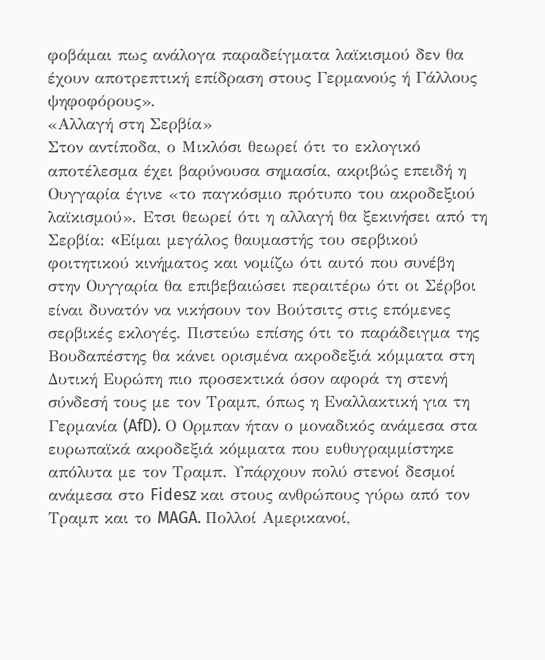φοβάμαι πως ανάλογα παραδείγματα λαϊκισμού δεν θα έχουν αποτρεπτική επίδραση στους Γερμανούς ή Γάλλους ψηφοφόρους».
«Αλλαγή στη Σερβία»
Στον αντίποδα, ο Μικλόσι θεωρεί ότι το εκλογικό αποτέλεσμα έχει βαρύνουσα σημασία, ακριβώς επειδή η Ουγγαρία έγινε «το παγκόσμιο πρότυπο του ακροδεξιού λαϊκισμού». Ετσι θεωρεί ότι η αλλαγή θα ξεκινήσει από τη Σερβία: «Eίμαι μεγάλος θαυμαστής του σερβικού φοιτητικού κινήματος και νομίζω ότι αυτό που συνέβη στην Ουγγαρία θα επιβεβαιώσει περαιτέρω ότι οι Σέρβοι είναι δυνατόν να νικήσουν τον Βούτσιτς στις επόμενες σερβικές εκλογές. Πιστεύω επίσης ότι το παράδειγμα της Βουδαπέστης θα κάνει ορισμένα ακροδεξιά κόμματα στη Δυτική Ευρώπη πιο προσεκτικά όσον αφορά τη στενή σύνδεσή τους με τον Τραμπ, όπως η Εναλλακτική για τη Γερμανία (AfD). Ο Ορμπαν ήταν ο μοναδικός ανάμεσα στα ευρωπαϊκά ακροδεξιά κόμματα που ευθυγραμμίστηκε απόλυτα με τον Τραμπ. Υπάρχουν πολύ στενοί δεσμοί ανάμεσα στο Fidesz και στους ανθρώπους γύρω από τον Τραμπ και το MAGA. Πολλοί Αμερικανοί,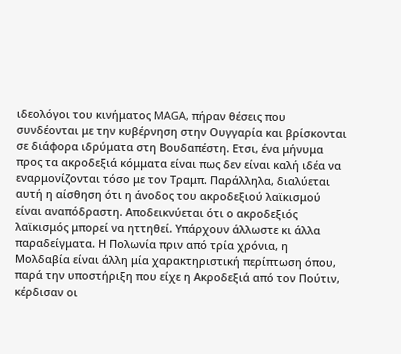ιδεολόγοι του κινήματος MAGA, πήραν θέσεις που συνδέονται με την κυβέρνηση στην Ουγγαρία και βρίσκονται σε διάφορα ιδρύματα στη Βουδαπέστη. Ετσι, ένα μήνυμα προς τα ακροδεξιά κόμματα είναι πως δεν είναι καλή ιδέα να εναρμονίζονται τόσο με τον Τραμπ. Παράλληλα, διαλύεται αυτή η αίσθηση ότι η άνοδος του ακροδεξιού λαϊκισμού είναι αναπόδραστη. Αποδεικνύεται ότι ο ακροδεξιός λαϊκισμός μπορεί να ηττηθεί. Υπάρχουν άλλωστε κι άλλα παραδείγματα. Η Πολωνία πριν από τρία χρόνια, η Μολδαβία είναι άλλη μία χαρακτηριστική περίπτωση όπου, παρά την υποστήριξη που είχε η Ακροδεξιά από τον Πούτιν, κέρδισαν οι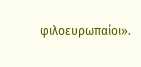φιλοευρωπαίοι».